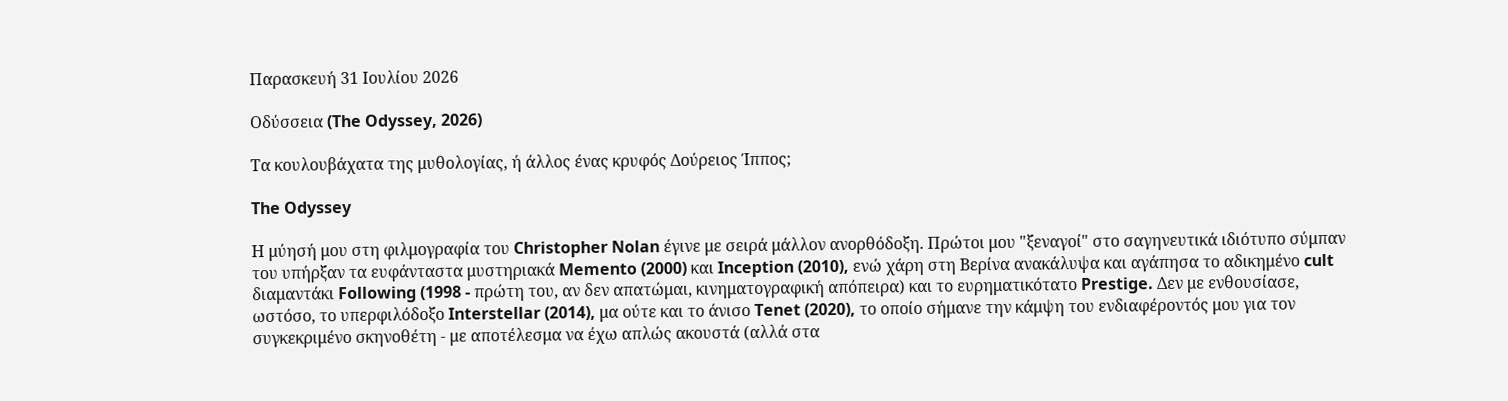Παρασκευή 31 Ιουλίου 2026

Οδύσσεια (The Odyssey, 2026)

Τα κουλουβάχατα της μυθολογίας, ή άλλος ένας κρυφός Δούρειος Ίππος;

The Odyssey

Η μύησή μου στη φιλμογραφία του Christopher Nolan έγινε με σειρά μάλλον ανορθόδοξη. Πρώτοι μου "ξεναγοί" στο σαγηνευτικά ιδιότυπο σύμπαν του υπήρξαν τα ευφάνταστα μυστηριακά Memento (2000) και Inception (2010), ενώ χάρη στη Βερίνα ανακάλυψα και αγάπησα το αδικημένο cult διαμαντάκι Following (1998 - πρώτη του, αν δεν απατώμαι, κινηματογραφική απόπειρα) και το ευρηματικότατο Prestige. Δεν με ενθουσίασε, ωστόσο, το υπερφιλόδοξο Interstellar (2014), μα ούτε και το άνισο Tenet (2020), το οποίο σήμανε την κάμψη του ενδιαφέροντός μου για τον συγκεκριμένο σκηνοθέτη - με αποτέλεσμα να έχω απλώς ακουστά (αλλά στα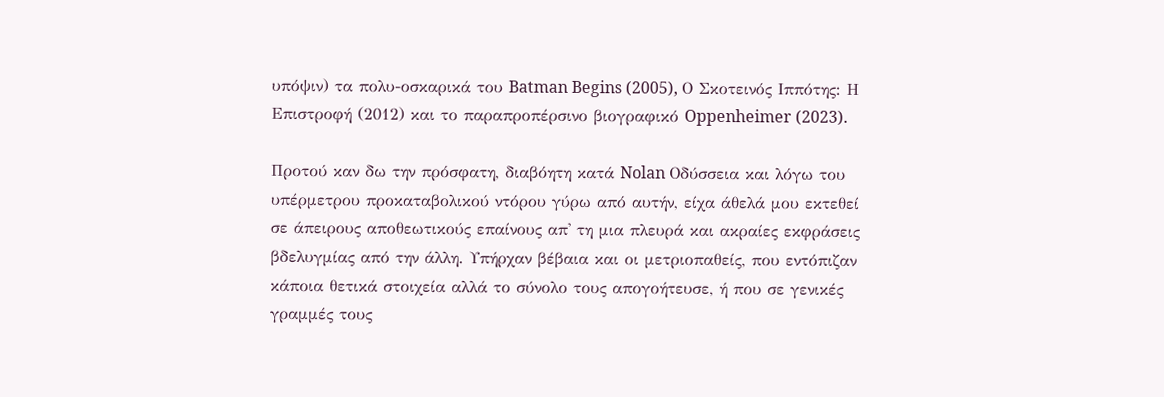υπόψιν) τα πολυ-οσκαρικά του Batman Begins (2005), Ο Σκοτεινός Ιππότης: Η Επιστροφή (2012) και το παραπροπέρσινο βιογραφικό Oppenheimer (2023).

Προτού καν δω την πρόσφατη, διαβόητη κατά Nolan Οδύσσεια και λόγω του υπέρμετρου προκαταβολικού ντόρου γύρω από αυτήν, είχα άθελά μου εκτεθεί σε άπειρους αποθεωτικούς επαίνους απ' τη μια πλευρά και ακραίες εκφράσεις βδελυγμίας από την άλλη. Υπήρχαν βέβαια και οι μετριοπαθείς, που εντόπιζαν κάποια θετικά στοιχεία αλλά το σύνολο τους απογοήτευσε, ή που σε γενικές γραμμές τους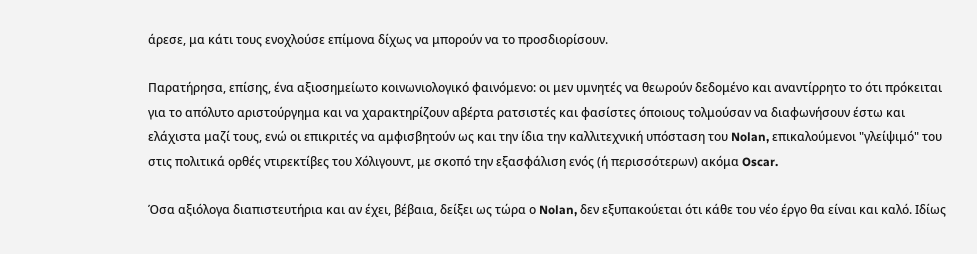άρεσε, μα κάτι τους ενοχλούσε επίμονα δίχως να μπορούν να το προσδιορίσουν.

Παρατήρησα, επίσης, ένα αξιοσημείωτο κοινωνιολογικό φαινόμενο: οι μεν υμνητές να θεωρούν δεδομένο και αναντίρρητο το ότι πρόκειται για το απόλυτο αριστούργημα και να χαρακτηρίζουν αβέρτα ρατσιστές και φασίστες όποιους τολμούσαν να διαφωνήσουν έστω και ελάχιστα μαζί τους, ενώ οι επικριτές να αμφισβητούν ως και την ίδια την καλλιτεχνική υπόσταση του Nolan, επικαλούμενοι "γλείψιμό" του στις πολιτικά ορθές ντιρεκτίβες του Χόλιγουντ, με σκοπό την εξασφάλιση ενός (ή περισσότερων) ακόμα Oscar.

Όσα αξιόλογα διαπιστευτήρια και αν έχει, βέβαια, δείξει ως τώρα ο Nolan, δεν εξυπακούεται ότι κάθε του νέο έργο θα είναι και καλό. Ιδίως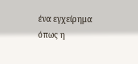ένα εγχείρημα όπως η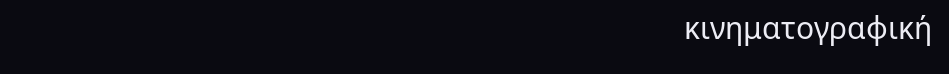κινηματογραφική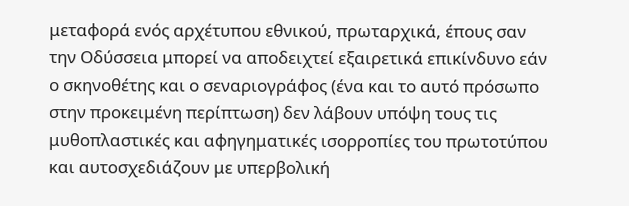μεταφορά ενός αρχέτυπου εθνικού, πρωταρχικά, έπους σαν την Οδύσσεια μπορεί να αποδειχτεί εξαιρετικά επικίνδυνο εάν ο σκηνοθέτης και ο σεναριογράφος (ένα και το αυτό πρόσωπο στην προκειμένη περίπτωση) δεν λάβουν υπόψη τους τις μυθοπλαστικές και αφηγηματικές ισορροπίες του πρωτοτύπου και αυτοσχεδιάζουν με υπερβολική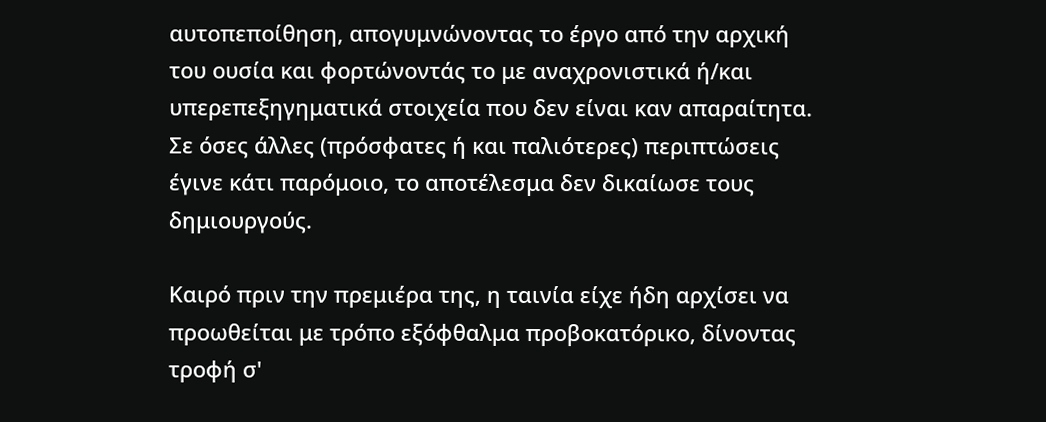αυτοπεποίθηση, απογυμνώνοντας το έργο από την αρχική του ουσία και φορτώνοντάς το με αναχρονιστικά ή/και υπερεπεξηγηματικά στοιχεία που δεν είναι καν απαραίτητα. Σε όσες άλλες (πρόσφατες ή και παλιότερες) περιπτώσεις έγινε κάτι παρόμοιο, το αποτέλεσμα δεν δικαίωσε τους δημιουργούς.

Καιρό πριν την πρεμιέρα της, η ταινία είχε ήδη αρχίσει να προωθείται με τρόπο εξόφθαλμα προβοκατόρικο, δίνοντας τροφή σ'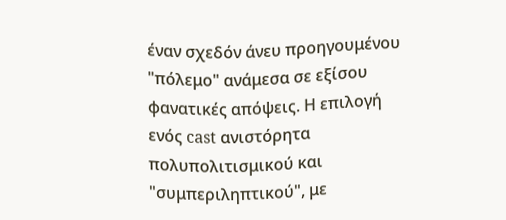έναν σχεδόν άνευ προηγουμένου "πόλεμο" ανάμεσα σε εξίσου φανατικές απόψεις. Η επιλογή ενός cast ανιστόρητα πολυπολιτισμικού και "συμπεριληπτικού", με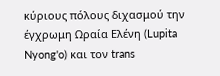κύριους πόλους διχασμού την έγχρωμη Ωραία Ελένη (Lupita Nyong'o) και τον trans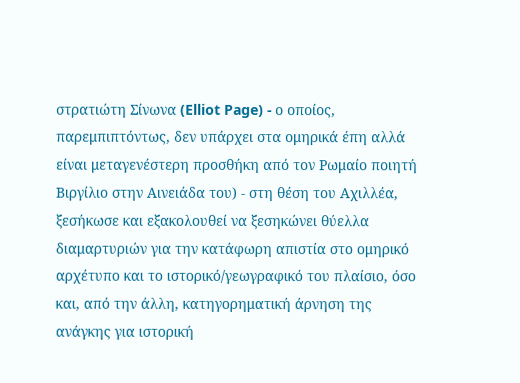στρατιώτη Σίνωνα (Elliot Page) - ο οποίος, παρεμπιπτόντως, δεν υπάρχει στα ομηρικά έπη αλλά είναι μεταγενέστερη προσθήκη από τον Ρωμαίο ποιητή Βιργίλιο στην Αινειάδα του) - στη θέση του Αχιλλέα, ξεσήκωσε και εξακολουθεί να ξεσηκώνει θύελλα διαμαρτυριών για την κατάφωρη απιστία στο ομηρικό αρχέτυπο και το ιστορικό/γεωγραφικό του πλαίσιο, όσο και, από την άλλη, κατηγορηματική άρνηση της ανάγκης για ιστορική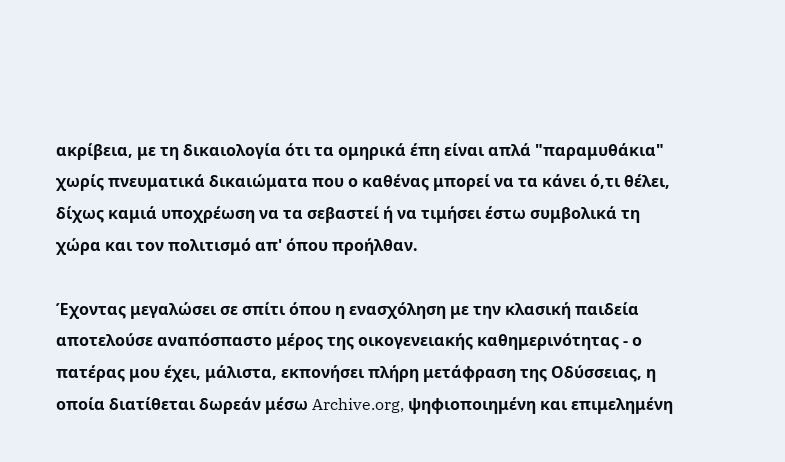ακρίβεια, με τη δικαιολογία ότι τα ομηρικά έπη είναι απλά "παραμυθάκια" χωρίς πνευματικά δικαιώματα που ο καθένας μπορεί να τα κάνει ό,τι θέλει, δίχως καμιά υποχρέωση να τα σεβαστεί ή να τιμήσει έστω συμβολικά τη χώρα και τον πολιτισμό απ' όπου προήλθαν.

Έχοντας μεγαλώσει σε σπίτι όπου η ενασχόληση με την κλασική παιδεία αποτελούσε αναπόσπαστο μέρος της οικογενειακής καθημερινότητας - ο πατέρας μου έχει, μάλιστα, εκπονήσει πλήρη μετάφραση της Οδύσσειας, η οποία διατίθεται δωρεάν μέσω Archive.org, ψηφιοποιημένη και επιμελημένη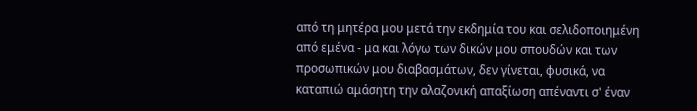από τη μητέρα μου μετά την εκδημία του και σελιδοποιημένη από εμένα - μα και λόγω των δικών μου σπουδών και των προσωπικών μου διαβασμάτων, δεν γίνεται, φυσικά, να καταπιώ αμάσητη την αλαζονική απαξίωση απέναντι σ' έναν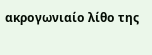ακρογωνιαίο λίθο της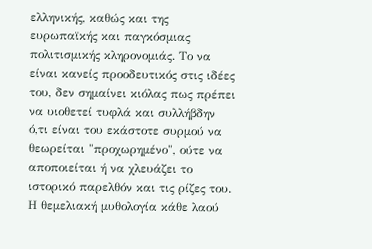ελληνικής, καθώς και της ευρωπαϊκής και παγκόσμιας πολιτισμικής κληρονομιάς. Το να είναι κανείς προοδευτικός στις ιδέες του, δεν σημαίνει κιόλας πως πρέπει να υιοθετεί τυφλά και συλλήβδην ό,τι είναι του εκάστοτε συρμού να θεωρείται "προχωρημένο", ούτε να αποποιείται ή να χλευάζει το ιστορικό παρελθόν και τις ρίζες του. Η θεμελιακή μυθολογία κάθε λαού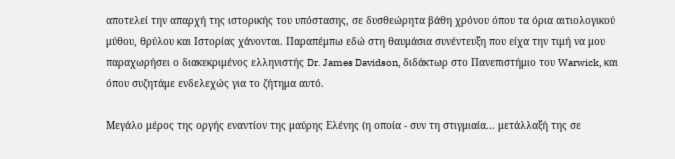αποτελεί την απαρχή της ιστορικής του υπόστασης, σε δυσθεώρητα βάθη χρόνου όπου τα όρια αιτιολογικού μύθου, θρύλου και Ιστορίας χάνονται. Παραπέμπω εδώ στη θαυμάσια συνέντευξη που είχα την τιμή να μου παραχωρήσει ο διακεκριμένος ελληνιστής Dr. James Davidson, διδάκτωρ στο Πανεπιστήμιο του Warwick, και όπου συζητάμε ενδελεχώς για το ζήτημα αυτό.

Μεγάλο μέρος της οργής εναντίον της μαύρης Ελένης (η οποία - συν τη στιγμιαία... μετάλλαξή της σε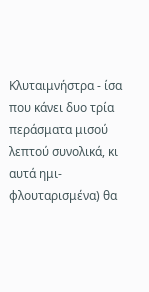Κλυταιμνήστρα - ίσα που κάνει δυο τρία περάσματα μισού λεπτού συνολικά, κι αυτά ημι-φλουταρισμένα) θα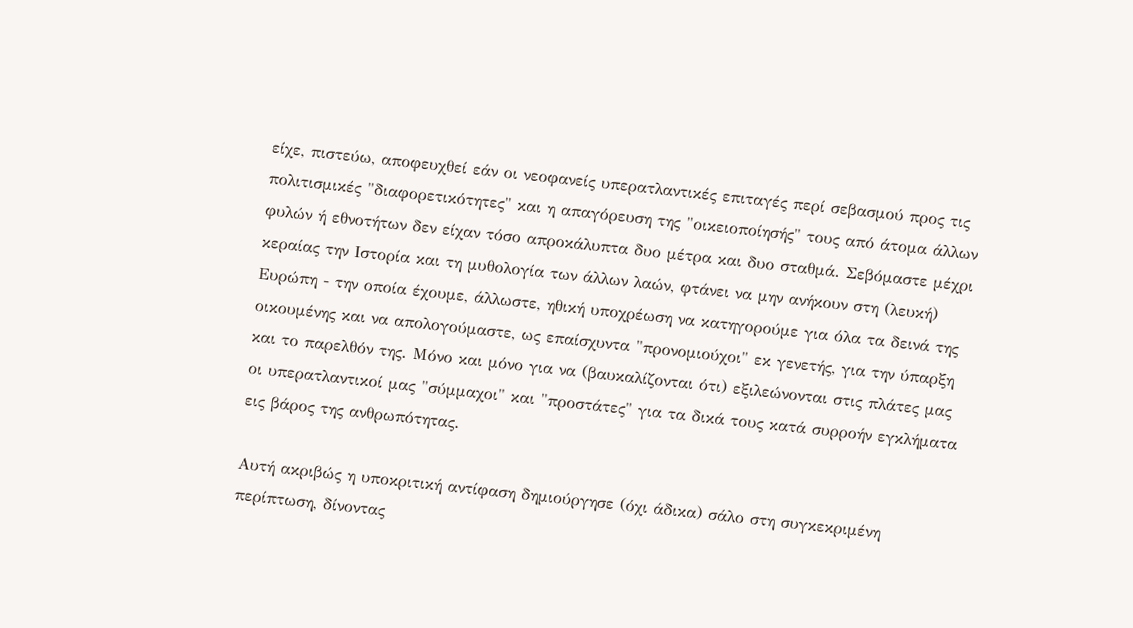είχε, πιστεύω, αποφευχθεί εάν οι νεοφανείς υπερατλαντικές επιταγές περί σεβασμού προς τις πολιτισμικές "διαφορετικότητες" και η απαγόρευση της "οικειοποίησής" τους από άτομα άλλων φυλών ή εθνοτήτων δεν είχαν τόσο απροκάλυπτα δυο μέτρα και δυο σταθμά. Σεβόμαστε μέχρι κεραίας την Ιστορία και τη μυθολογία των άλλων λαών, φτάνει να μην ανήκουν στη (λευκή) Ευρώπη - την οποία έχουμε, άλλωστε, ηθική υποχρέωση να κατηγορούμε για όλα τα δεινά της οικουμένης και να απολογούμαστε, ως επαίσχυντα "προνομιούχοι" εκ γενετής, για την ύπαρξη και το παρελθόν της. Μόνο και μόνο για να (βαυκαλίζονται ότι) εξιλεώνονται στις πλάτες μας οι υπερατλαντικοί μας "σύμμαχοι" και "προστάτες" για τα δικά τους κατά συρροήν εγκλήματα εις βάρος της ανθρωπότητας.

Αυτή ακριβώς η υποκριτική αντίφαση δημιούργησε (όχι άδικα) σάλο στη συγκεκριμένη περίπτωση, δίνοντας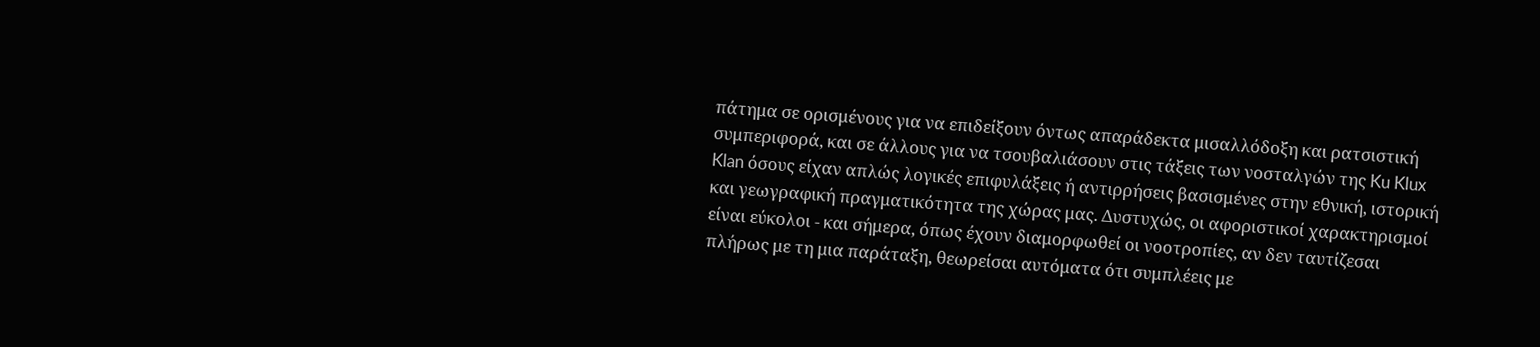πάτημα σε ορισμένους για να επιδείξουν όντως απαράδεκτα μισαλλόδοξη και ρατσιστική συμπεριφορά, και σε άλλους για να τσουβαλιάσουν στις τάξεις των νοσταλγών της Ku Klux Klan όσους είχαν απλώς λογικές επιφυλάξεις ή αντιρρήσεις βασισμένες στην εθνική, ιστορική και γεωγραφική πραγματικότητα της χώρας μας. Δυστυχώς, οι αφοριστικοί χαρακτηρισμοί είναι εύκολοι - και σήμερα, όπως έχουν διαμορφωθεί οι νοοτροπίες, αν δεν ταυτίζεσαι πλήρως με τη μια παράταξη, θεωρείσαι αυτόματα ότι συμπλέεις με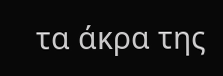τα άκρα της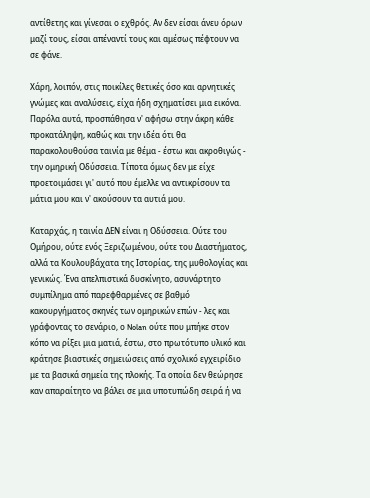αντίθετης και γίνεσαι ο εχθρός. Αν δεν είσαι άνευ όρων μαζί τους, είσαι απέναντί τους και αμέσως πέφτουν να σε φάνε.

Χάρη, λοιπόν, στις ποικίλες θετικές όσο και αρνητικές γνώμες και αναλύσεις, είχα ήδη σχηματίσει μια εικόνα. Παρόλα αυτά, προσπάθησα ν' αφήσω στην άκρη κάθε προκατάληψη, καθώς και την ιδέα ότι θα παρακολουθούσα ταινία με θέμα - έστω και ακροθιγώς - την ομηρική Οδύσσεια. Τίποτα όμως δεν με είχε προετοιμάσει γι' αυτό που έμελλε να αντικρίσουν τα μάτια μου και ν' ακούσουν τα αυτιά μου.

Καταρχάς, η ταινία ΔΕΝ είναι η Οδύσσεια. Ούτε του Ομήρου, ούτε ενός Ξεριζωμένου, ούτε του Διαστήματος, αλλά τα Κουλουβάχατα της Ιστορίας, της μυθολογίας και γενικώς. Ένα απελπιστικά δυσκίνητο, ασυνάρτητο συμπίλημα από παρεφθαρμένες σε βαθμό κακουργήματος σκηνές των ομηρικών επών - λες και γράφοντας το σενάριο, ο Nolan ούτε που μπήκε στον κόπο να ρίξει μια ματιά, έστω, στο πρωτότυπο υλικό και κράτησε βιαστικές σημειώσεις από σχολικό εγχειρίδιο με τα βασικά σημεία της πλοκής. Τα οποία δεν θεώρησε καν απαραίτητο να βάλει σε μια υποτυπώδη σειρά ή να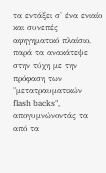τα εντάξει σ' ένα ενιαίο και συνεπές αφηγηματικό πλαίσιο, παρά τα ανακάτεψε στην τύχη με την πρόφαση των "μετατραυματικών flash backs", απογυμνώνοντάς τα από τα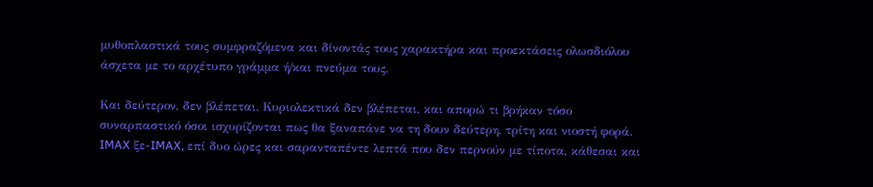μυθοπλαστικά τους συμφραζόμενα και δίνοντάς τους χαρακτήρα και προεκτάσεις ολωσδιόλου άσχετα με το αρχέτυπο γράμμα ή/και πνεύμα τους.

Και δεύτερον, δεν βλέπεται. Κυριολεκτικά δεν βλέπεται, και απορώ τι βρήκαν τόσο συναρπαστικό όσοι ισχυρίζονται πως θα ξαναπάνε να τη δουν δεύτερη, τρίτη και νιοστή φορά. IMAX ξε-IMAX, επί δυο ώρες και σαρανταπέντε λεπτά που δεν περνούν με τίποτα, κάθεσαι και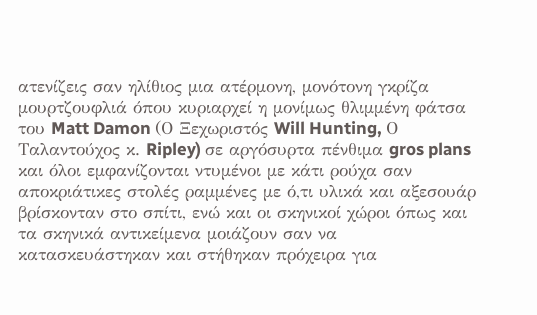ατενίζεις σαν ηλίθιος μια ατέρμονη, μονότονη γκρίζα μουρτζουφλιά όπου κυριαρχεί η μονίμως θλιμμένη φάτσα του Matt Damon (Ο Ξεχωριστός Will Hunting, Ο Ταλαντούχος κ. Ripley) σε αργόσυρτα πένθιμα gros plans και όλοι εμφανίζονται ντυμένοι με κάτι ρούχα σαν αποκριάτικες στολές ραμμένες με ό,τι υλικά και αξεσουάρ βρίσκονταν στο σπίτι, ενώ και οι σκηνικοί χώροι όπως και τα σκηνικά αντικείμενα μοιάζουν σαν να κατασκευάστηκαν και στήθηκαν πρόχειρα για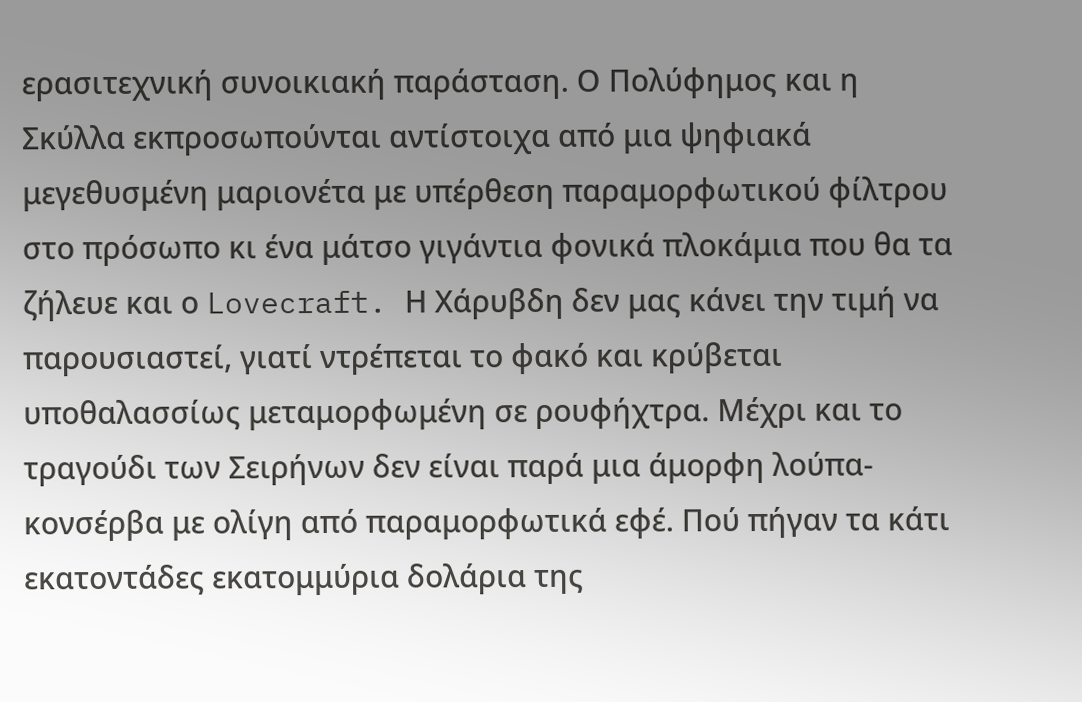ερασιτεχνική συνοικιακή παράσταση. Ο Πολύφημος και η Σκύλλα εκπροσωπούνται αντίστοιχα από μια ψηφιακά μεγεθυσμένη μαριονέτα με υπέρθεση παραμορφωτικού φίλτρου στο πρόσωπο κι ένα μάτσο γιγάντια φονικά πλοκάμια που θα τα ζήλευε και ο Lovecraft. Η Χάρυβδη δεν μας κάνει την τιμή να παρουσιαστεί, γιατί ντρέπεται το φακό και κρύβεται υποθαλασσίως μεταμορφωμένη σε ρουφήχτρα. Μέχρι και το τραγούδι των Σειρήνων δεν είναι παρά μια άμορφη λούπα-κονσέρβα με ολίγη από παραμορφωτικά εφέ. Πού πήγαν τα κάτι εκατοντάδες εκατομμύρια δολάρια της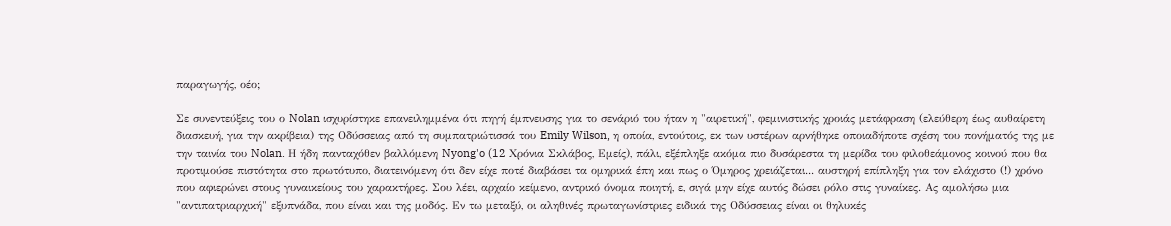παραγωγής, οέο;

Σε συνεντεύξεις του ο Nolan ισχυρίστηκε επανειλημμένα ότι πηγή έμπνευσης για το σενάριό του ήταν η "αιρετική", φεμινιστικής χροιάς μετάφραση (ελεύθερη έως αυθαίρετη διασκευή, για την ακρίβεια) της Οδύσσειας από τη συμπατριώτισσά του Emily Wilson, η οποία, εντούτοις, εκ των υστέρων αρνήθηκε οποιαδήποτε σχέση του πονήματός της με την ταινία του Nolan. Η ήδη πανταχόθεν βαλλόμενη Nyong'o (12 Χρόνια Σκλάβος, Εμείς), πάλι, εξέπληξε ακόμα πιο δυσάρεστα τη μερίδα του φιλοθεάμονος κοινού που θα προτιμούσε πιστότητα στο πρωτότυπο, διατεινόμενη ότι δεν είχε ποτέ διαβάσει τα ομηρικά έπη και πως ο Όμηρος χρειάζεται... αυστηρή επίπληξη για τον ελάχιστο (!) χρόνο που αφιερώνει στους γυναικείους του χαρακτήρες. Σου λέει, αρχαίο κείμενο, αντρικό όνομα ποιητή, ε, σιγά μην είχε αυτός δώσει ρόλο στις γυναίκες. Ας αμολήσω μια "αντιπατριαρχική" εξυπνάδα, που είναι και της μοδός. Εν τω μεταξύ, οι αληθινές πρωταγωνίστριες ειδικά της Οδύσσειας είναι οι θηλυκές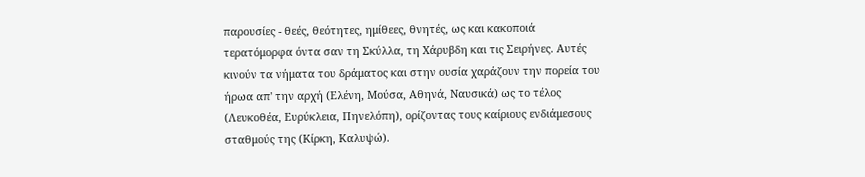παρουσίες - θεές, θεότητες, ημίθεες, θνητές, ως και κακοποιά τερατόμορφα όντα σαν τη Σκύλλα, τη Χάρυβδη και τις Σειρήνες. Αυτές κινούν τα νήματα του δράματος και στην ουσία χαράζουν την πορεία του ήρωα απ' την αρχή (Ελένη, Μούσα, Αθηνά, Ναυσικά) ως το τέλος (Λευκοθέα, Ευρύκλεια, Πηνελόπη), ορίζοντας τους καίριους ενδιάμεσους σταθμούς της (Κίρκη, Καλυψώ).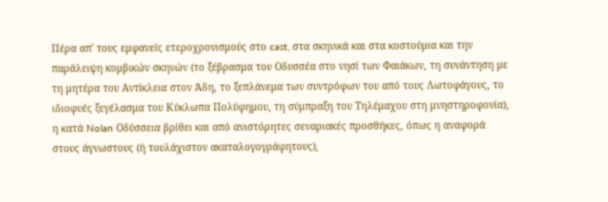Πέρα απ' τους εμφανείς ετεροχρονισμούς στο cast, στα σκηνικά και στα κοστούμια και την παράλειψη κομβικών σκηνών (το ξέβρασμα του Οδυσσέα στο νησί των Φαιάκων, τη συνάντηση με τη μητέρα του Αντίκλεια στον Άδη, το ξεπλάνεμα των συντρόφων του από τους Λωτοφάγους, το ιδιοφυές ξεγέλασμα του Κύκλωπα Πολύφημου, τη σύμπραξη του Τηλέμαχου στη μνηστηροφονία), η κατά Nolan Οδύσσεια βρίθει και από ανιστόρητες σεναριακές προσθήκες, όπως η αναφορά στους άγνωστους (ή τουλάχιστον ακαταλογογράφητους),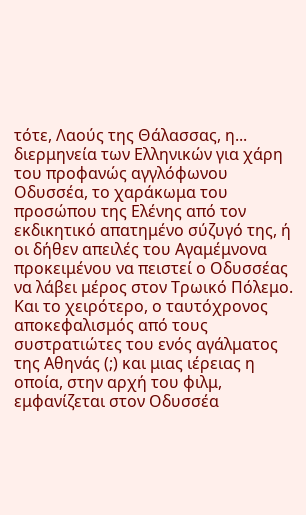τότε, Λαούς της Θάλασσας, η... διερμηνεία των Ελληνικών για χάρη του προφανώς αγγλόφωνου Οδυσσέα, το χαράκωμα του προσώπου της Ελένης από τον εκδικητικό απατημένο σύζυγό της, ή οι δήθεν απειλές του Αγαμέμνονα προκειμένου να πειστεί ο Οδυσσέας να λάβει μέρος στον Τρωικό Πόλεμο. Και το χειρότερο, ο ταυτόχρονος αποκεφαλισμός από τους συστρατιώτες του ενός αγάλματος της Αθηνάς (;) και μιας ιέρειας η οποία, στην αρχή του φιλμ, εμφανίζεται στον Οδυσσέα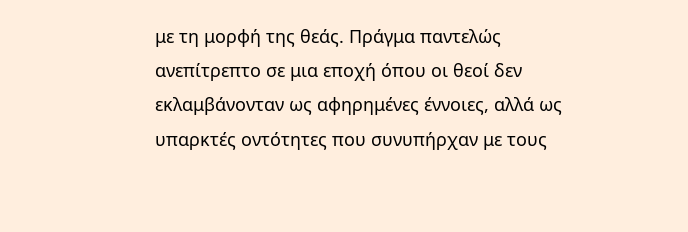με τη μορφή της θεάς. Πράγμα παντελώς ανεπίτρεπτο σε μια εποχή όπου οι θεοί δεν εκλαμβάνονταν ως αφηρημένες έννοιες, αλλά ως υπαρκτές οντότητες που συνυπήρχαν με τους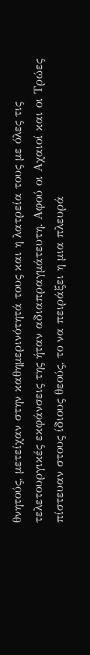θνητούς, μετείχαν στην καθημερινότητά τους και η λατρεία τους με όλες τις τελετουργικές εκφάνσεις της ήταν αδιαπραγμάτευτη. Αφού οι Αχαιοί και οι Τρώες πίστευαν στους ίδιους θεούς, το να πειράξει η μια πλευρά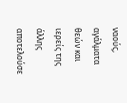ναούς, αγάλματα θεών και ιερείς της άλλης αποτελούσε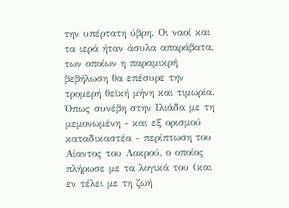την υπέρτατη ύβρη. Οι ναοί και τα ιερά ήταν άσυλα απαράβατα, των οποίων η παραμικρή βεβήλωση θα επέσυρε την τρομερή θεϊκή μήνη και τιμωρία. Όπως συνέβη στην Ιλιάδα με τη μεμονωμένη - και εξ ορισμού καταδικαστέα - περίπτωση του Αίαντος του Λοκρού, ο οποίος πλήρωσε με τα λογικά του (και εν τέλει με τη ζωή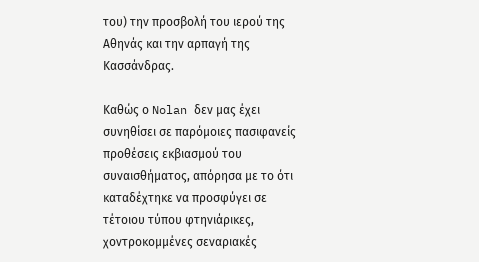του) την προσβολή του ιερού της Αθηνάς και την αρπαγή της Κασσάνδρας.

Καθώς ο Nolan δεν μας έχει συνηθίσει σε παρόμοιες πασιφανείς προθέσεις εκβιασμού του συναισθήματος, απόρησα με το ότι καταδέχτηκε να προσφύγει σε τέτοιου τύπου φτηνιάρικες, χοντροκομμένες σεναριακές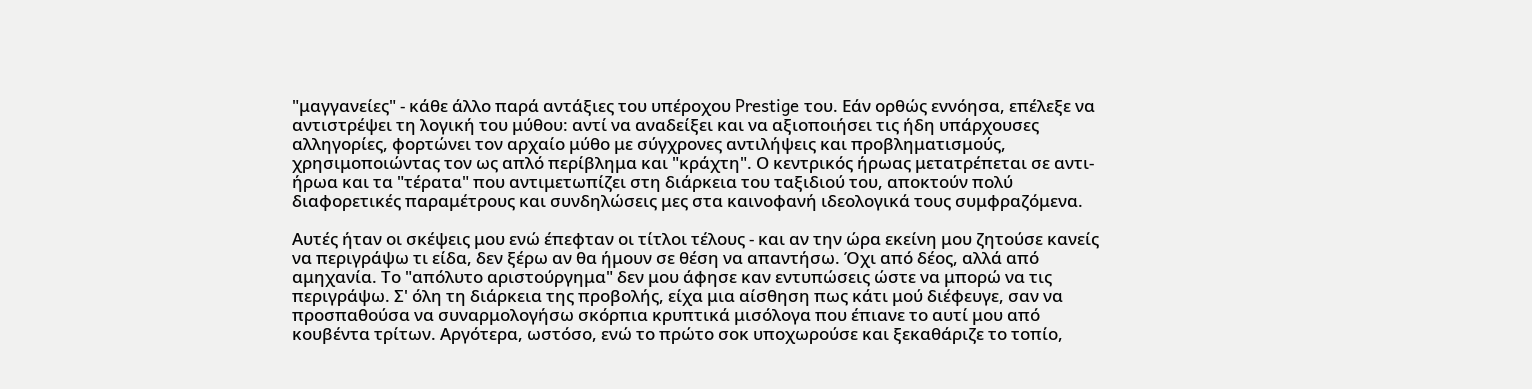"μαγγανείες" - κάθε άλλο παρά αντάξιες του υπέροχου Prestige του. Εάν ορθώς εννόησα, επέλεξε να αντιστρέψει τη λογική του μύθου: αντί να αναδείξει και να αξιοποιήσει τις ήδη υπάρχουσες αλληγορίες, φορτώνει τον αρχαίο μύθο με σύγχρονες αντιλήψεις και προβληματισμούς, χρησιμοποιώντας τον ως απλό περίβλημα και "κράχτη". Ο κεντρικός ήρωας μετατρέπεται σε αντι-ήρωα και τα "τέρατα" που αντιμετωπίζει στη διάρκεια του ταξιδιού του, αποκτούν πολύ διαφορετικές παραμέτρους και συνδηλώσεις μες στα καινοφανή ιδεολογικά τους συμφραζόμενα.

Αυτές ήταν οι σκέψεις μου ενώ έπεφταν οι τίτλοι τέλους - και αν την ώρα εκείνη μου ζητούσε κανείς να περιγράψω τι είδα, δεν ξέρω αν θα ήμουν σε θέση να απαντήσω. Όχι από δέος, αλλά από αμηχανία. Το "απόλυτο αριστούργημα" δεν μου άφησε καν εντυπώσεις ώστε να μπορώ να τις περιγράψω. Σ' όλη τη διάρκεια της προβολής, είχα μια αίσθηση πως κάτι μού διέφευγε, σαν να προσπαθούσα να συναρμολογήσω σκόρπια κρυπτικά μισόλογα που έπιανε το αυτί μου από κουβέντα τρίτων. Αργότερα, ωστόσο, ενώ το πρώτο σοκ υποχωρούσε και ξεκαθάριζε το τοπίο,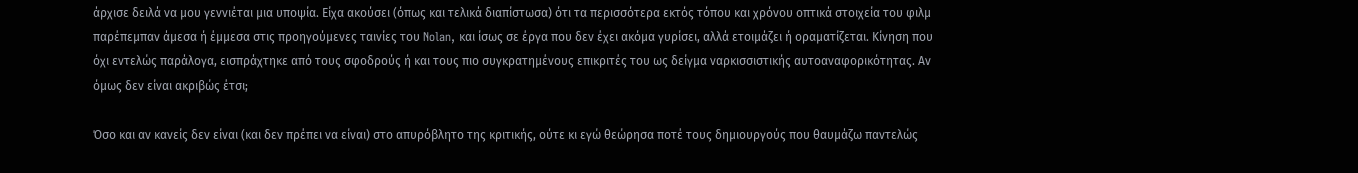άρχισε δειλά να μου γεννιέται μια υποψία. Είχα ακούσει (όπως και τελικά διαπίστωσα) ότι τα περισσότερα εκτός τόπου και χρόνου οπτικά στοιχεία του φιλμ παρέπεμπαν άμεσα ή έμμεσα στις προηγούμενες ταινίες του Nolan, και ίσως σε έργα που δεν έχει ακόμα γυρίσει, αλλά ετοιμάζει ή οραματίζεται. Κίνηση που όχι εντελώς παράλογα, εισπράχτηκε από τους σφοδρούς ή και τους πιο συγκρατημένους επικριτές του ως δείγμα ναρκισσιστικής αυτοαναφορικότητας. Αν όμως δεν είναι ακριβώς έτσι;

Όσο και αν κανείς δεν είναι (και δεν πρέπει να είναι) στο απυρόβλητο της κριτικής, ούτε κι εγώ θεώρησα ποτέ τους δημιουργούς που θαυμάζω παντελώς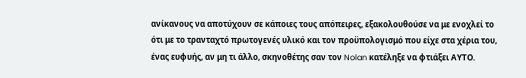ανίκανους να αποτύχουν σε κάποιες τους απόπειρες, εξακολουθούσε να με ενοχλεί το ότι με το τρανταχτό πρωτογενές υλικό και τον προϋπολογισμό που είχε στα χέρια του, ένας ευφυής, αν μη τι άλλο, σκηνοθέτης σαν τον Nolan κατέληξε να φτιάξει ΑΥΤΟ.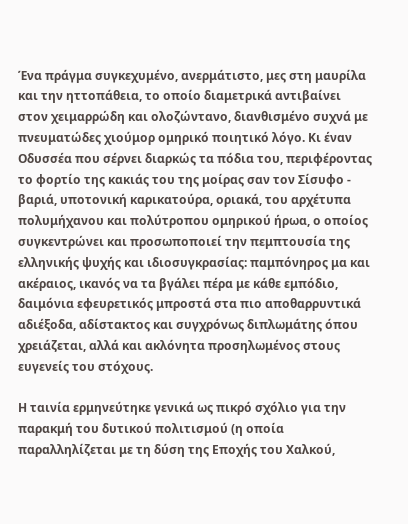Ένα πράγμα συγκεχυμένο, ανερμάτιστο, μες στη μαυρίλα και την ηττοπάθεια, το οποίο διαμετρικά αντιβαίνει στον χειμαρρώδη και ολοζώντανο, διανθισμένο συχνά με πνευματώδες χιούμορ ομηρικό ποιητικό λόγο. Κι έναν Οδυσσέα που σέρνει διαρκώς τα πόδια του, περιφέροντας το φορτίο της κακιάς του της μοίρας σαν τον Σίσυφο - βαριά, υποτονική καρικατούρα, οριακά, του αρχέτυπα πολυμήχανου και πολύτροπου ομηρικού ήρωα, ο οποίος συγκεντρώνει και προσωποποιεί την πεμπτουσία της ελληνικής ψυχής και ιδιοσυγκρασίας: παμπόνηρος μα και ακέραιος, ικανός να τα βγάλει πέρα με κάθε εμπόδιο, δαιμόνια εφευρετικός μπροστά στα πιο αποθαρρυντικά αδιέξοδα, αδίστακτος και συγχρόνως διπλωμάτης όπου χρειάζεται, αλλά και ακλόνητα προσηλωμένος στους ευγενείς του στόχους.

Η ταινία ερμηνεύτηκε γενικά ως πικρό σχόλιο για την παρακμή του δυτικού πολιτισμού (η οποία παραλληλίζεται με τη δύση της Εποχής του Χαλκού,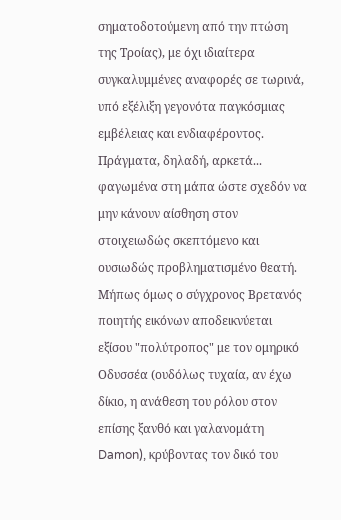σηματοδοτούμενη από την πτώση της Τροίας), με όχι ιδιαίτερα συγκαλυμμένες αναφορές σε τωρινά, υπό εξέλιξη γεγονότα παγκόσμιας εμβέλειας και ενδιαφέροντος. Πράγματα, δηλαδή, αρκετά... φαγωμένα στη μάπα ώστε σχεδόν να μην κάνουν αίσθηση στον στοιχειωδώς σκεπτόμενο και ουσιωδώς προβληματισμένο θεατή. Μήπως όμως ο σύγχρονος Βρετανός ποιητής εικόνων αποδεικνύεται εξίσου "πολύτροπος" με τον ομηρικό Οδυσσέα (ουδόλως τυχαία, αν έχω δίκιο, η ανάθεση του ρόλου στον επίσης ξανθό και γαλανομάτη Damon), κρύβοντας τον δικό του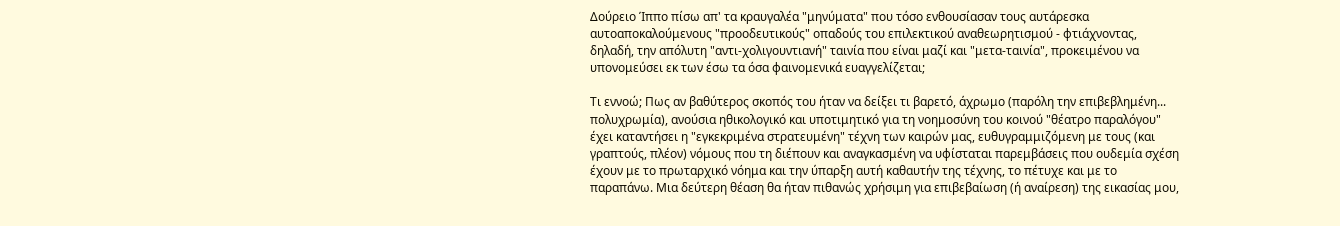Δούρειο Ίππο πίσω απ' τα κραυγαλέα "μηνύματα" που τόσο ενθουσίασαν τους αυτάρεσκα αυτοαποκαλούμενους "προοδευτικούς" οπαδούς του επιλεκτικού αναθεωρητισμού - φτιάχνοντας, δηλαδή, την απόλυτη "αντι-χολιγουντιανή" ταινία που είναι μαζί και "μετα-ταινία", προκειμένου να υπονομεύσει εκ των έσω τα όσα φαινομενικά ευαγγελίζεται;

Τι εννοώ; Πως αν βαθύτερος σκοπός του ήταν να δείξει τι βαρετό, άχρωμο (παρόλη την επιβεβλημένη... πολυχρωμία), ανούσια ηθικολογικό και υποτιμητικό για τη νοημοσύνη του κοινού "θέατρο παραλόγου" έχει καταντήσει η "εγκεκριμένα στρατευμένη" τέχνη των καιρών μας, ευθυγραμμιζόμενη με τους (και γραπτούς, πλέον) νόμους που τη διέπουν και αναγκασμένη να υφίσταται παρεμβάσεις που ουδεμία σχέση έχουν με το πρωταρχικό νόημα και την ύπαρξη αυτή καθαυτήν της τέχνης, το πέτυχε και με το παραπάνω. Μια δεύτερη θέαση θα ήταν πιθανώς χρήσιμη για επιβεβαίωση (ή αναίρεση) της εικασίας μου,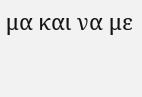μα και να με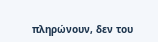πληρώνουν, δεν του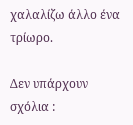χαλαλίζω άλλο ένα τρίωρο.

Δεν υπάρχουν σχόλια :